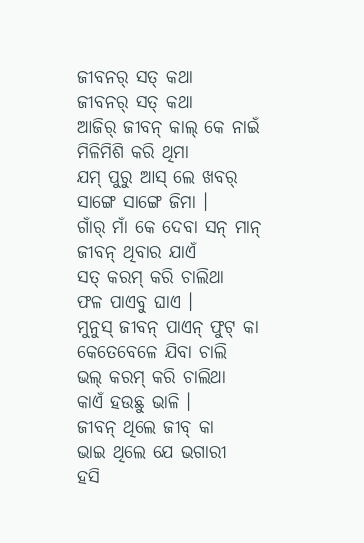ଜୀବନର୍ ସତ୍ କଥା
ଜୀବନର୍ ସତ୍ କଥା
ଆଜିର୍ ଜୀବନ୍ କାଲ୍ କେ ନାଇଁ
ମିଳିମିଶି କରି ଥିମା
ଯମ୍ ପୁରୁ ଆସ୍ ଲେ ଖବର୍
ସାଙ୍ଗେ ସାଙ୍ଗେ ଜିମା ।
ଗାଁର୍ ମାଁ କେ ଦେବା ସନ୍ ମାନ୍
ଜୀବନ୍ ଥିବାର ଯାଏଁ
ସତ୍ କରମ୍ କରି ଚାଲିଥା
ଫଳ ପାଏବୁ ଘାଏ ।
ମୁନୁସ୍ ଜୀବନ୍ ପାଏନ୍ ଫୁଟ୍ କା
କେତେବେଳେ ଯିବା ଚାଲି
ଭଲ୍ କରମ୍ କରି ଚାଲିଥା
କାଏଁ ହଉଛୁ ଭାଳି ।
ଜୀବନ୍ ଥିଲେ ଜୀବ୍ କା
ଭାଇ ଥିଲେ ଯେ ଭଗାରୀ
ହସି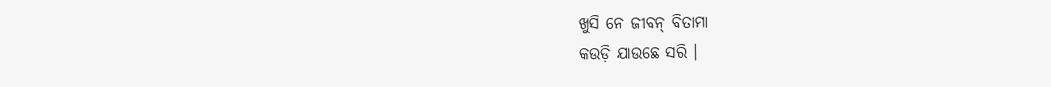ଖୁସି ନେ ଜୀବନ୍ ବିତାମା
କଉଡ଼ି ଯାଉଛେ ସରି ।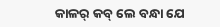କାଳର୍ କବ୍ ଲେ ବନ୍ଧା ଯେ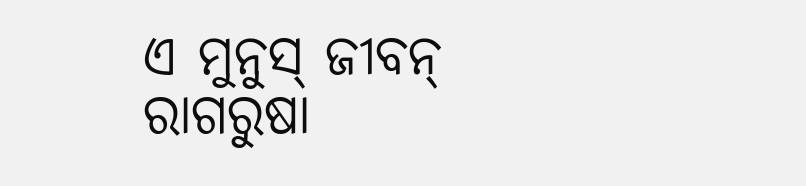ଏ ମୁନୁସ୍ ଜୀବନ୍
ରାଗରୁଷା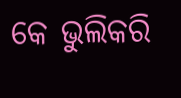କେ ଭୁଲିକରି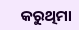କରୁଥିମା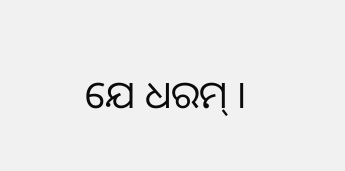ଯେ ଧରମ୍ ।